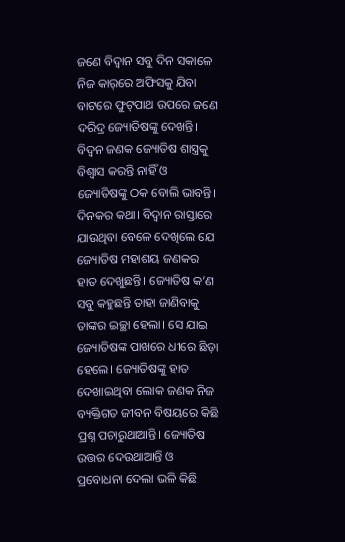ଜଣେ ବିଦ୍ବାନ ସବୁ ଦିନ ସକାଳେ ନିଜ କାର‌୍‌ରେ ଅଫିସକୁ ଯିବା ବାଟରେ ଫୁଟ୍‌ପାଥ ଉପରେ ଜଣେ ଦରିଦ୍ର ଜ୍ୟୋତିଷଙ୍କୁ ଦେଖନ୍ତି। ବିଦ୍ବନ ଜଣକ ଜ୍ୟୋତିଷ ଶାସ୍ତ୍ରକୁ ବିଶ୍ବାସ କରନ୍ତି ନାହିଁ ଓ ଜ୍ୟୋତିଷଙ୍କୁ ଠକ ବୋଲି ଭାବନ୍ତି।
ଦିନକର କଥା। ବିଦ୍ବାନ ରାସ୍ତାରେ ଯାଉଥିବା ବେଳେ ଦେଖିଲେ ଯେ ଜ୍ୟୋତିଷ ମହାଶୟ ଜଣକର ହାତ ଦେଖୁଛନ୍ତି। ଜ୍ୟୋତିଷ କ’ଣ ସବୁ କହୁଛନ୍ତି ତାହା ଜାଣିବାକୁ ତାଙ୍କର ଇଚ୍ଛା ହେଲା। ସେ ଯାଇ ଜ୍ୟୋତିଷଙ୍କ ପାଖରେ ଧୀରେ ଛିଡ଼ା ହେଲେ। ଜ୍ୟୋତିଷଙ୍କୁ ହାତ ଦେଖାଇଥିବା ଲୋକ ଜଣକ ନିଜ ବ୍ୟକ୍ତିଗତ ଜୀବନ ବିଷୟରେ କିଛି ପ୍ରଶ୍ନ ପଚାରୁଥାଆନ୍ତି। ଜ୍ୟୋତିଷ ଉତ୍ତର ଦେଉଥାଆନ୍ତି ଓ ପ୍ରବୋଧନା ଦେଲା ଭଳି କିଛି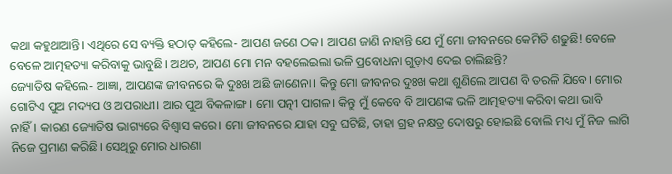କଥା କହୁଥାଆନ୍ତି। ଏଥିରେ ସେ ବ୍ୟକ୍ତି ହଠାତ୍‌ କହିଲେ- ଆପଣ ଜଣେ ଠକ। ଆପଣ ଜାଣି ନାହାନ୍ତି ଯେ ମୁଁ ମୋ ଜୀବନରେ କେମିତି ଶଢୁଛି! ବେଳେ ବେଳେ ଆତ୍ମହତ୍ୟା କରିବାକୁ ଭାବୁଛି। ଅଥଚ, ଆପଣ ମୋ ମନ ବହଲେଇଲା ଭଳି ପ୍ରବୋଧନା ଗୁଡ଼ାଏ ଦେଇ ଚାଲିଛନ୍ତି?
ଜ୍ୟୋତିଷ କହିଲେ- ଆଜ୍ଞା, ଆପଣଙ୍କ ଜୀବନରେ କି ଦୁଃଖ ଅଛି ଜାଣେନା। କିନ୍ତୁ ମୋ ଜୀବନର ଦୁଃଖ କଥା ଶୁଣିଲେ ଆପଣ ବି ତରଳି ଯିବେ। ମୋର ଗୋଟିଏ ପୁଅ ମଦ୍ୟପ ଓ ଅପରାଧୀ। ଆର ପୁଅ ବିକଳାଙ୍ଗ। ମୋ ପତ୍ନୀ ପାଗଳ। କିନ୍ତୁ ମୁଁ କେବେ ବି ଆପଣଙ୍କ ଭଳି ଆତ୍ମହତ୍ୟା କରିବା କଥା ଭାବି ନାହିଁ। କାରଣ ଜ୍ୟୋତିଷ ଭାଗ୍ୟରେ ବିଶ୍ବାସ କରେ। ମୋ ଜୀବନରେ ଯାହା ସବୁ ଘଟିଛି, ତାହା ଗ୍ରହ ନକ୍ଷତ୍ର ଦୋଷରୁ ହୋଇଛି ବୋଲି ମଧ୍ୟ ମୁଁ ନିଜ ଲାଗି ନିଜେ ପ୍ରମାଣ କରିଛି। ସେଥିରୁ ମୋର ଧାରଣା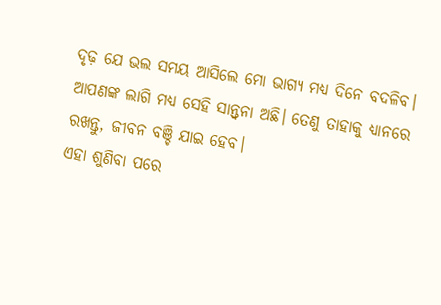ଦୃଢ଼ ଯେ ଭଲ ସମୟ ଆସିଲେ ମୋ ଭାଗ୍ୟ ମଧ୍ୟ ଦିନେ ବଦଳିବ। ଆପଣଙ୍କ ଲାଗି ମଧ୍ୟ ସେହି ସାନ୍ତ୍ବନା ଅଛି। ତେଣୁ ତାହାକୁ ଧ୍ୟାନରେ ରଖନ୍ତୁ, ଜୀବନ ବଞ୍ଚି ଯାଇ ହେବ।
ଏହା ଶୁଣିବା ପରେ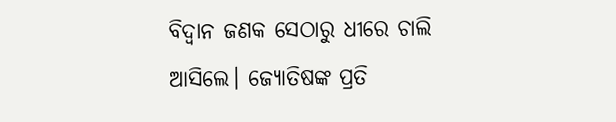ବିଦ୍ବାନ ଜଣକ ସେଠାରୁ ଧୀରେ ଚାଲି ଆସିଲେ। ଜ୍ୟୋତିଷଙ୍କ ପ୍ରତି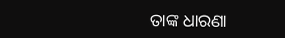ତାଙ୍କ ଧାରଣା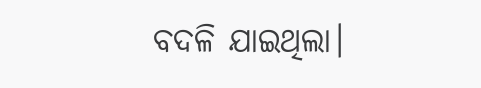ବଦଳି ଯାଇଥିଲା।